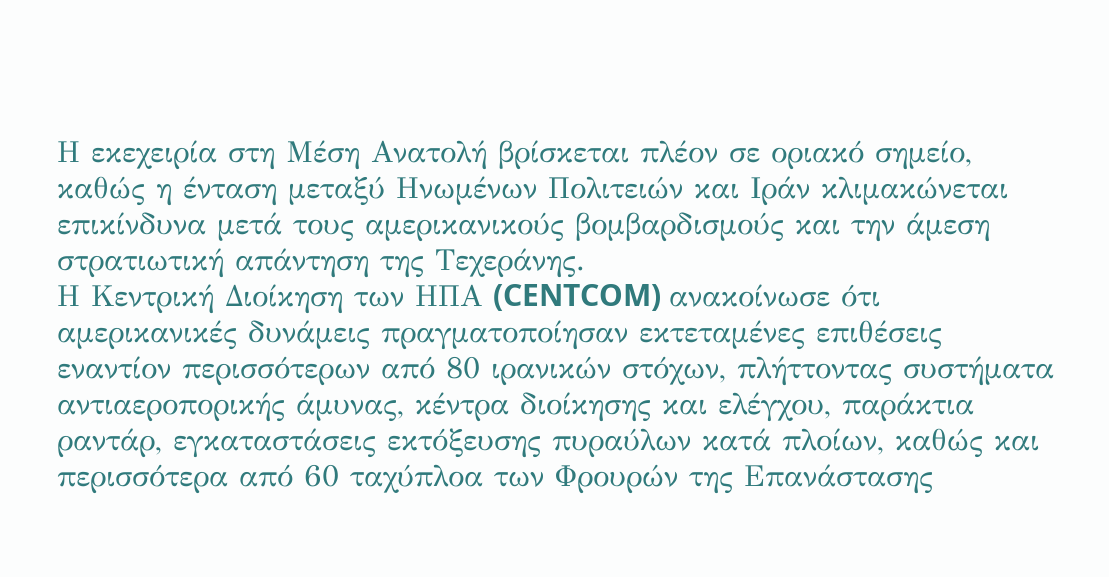Η εκεχειρία στη Μέση Ανατολή βρίσκεται πλέον σε οριακό σημείο, καθώς η ένταση μεταξύ Ηνωμένων Πολιτειών και Ιράν κλιμακώνεται επικίνδυνα μετά τους αμερικανικούς βομβαρδισμούς και την άμεση στρατιωτική απάντηση της Τεχεράνης.
Η Κεντρική Διοίκηση των ΗΠΑ (CENTCOM) ανακοίνωσε ότι αμερικανικές δυνάμεις πραγματοποίησαν εκτεταμένες επιθέσεις εναντίον περισσότερων από 80 ιρανικών στόχων, πλήττοντας συστήματα αντιαεροπορικής άμυνας, κέντρα διοίκησης και ελέγχου, παράκτια ραντάρ, εγκαταστάσεις εκτόξευσης πυραύλων κατά πλοίων, καθώς και περισσότερα από 60 ταχύπλοα των Φρουρών της Επανάστασης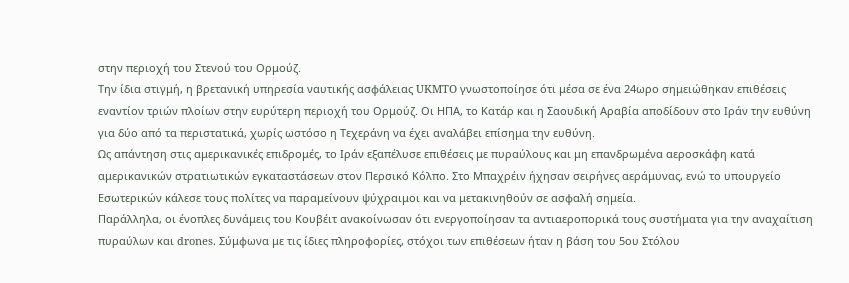στην περιοχή του Στενού του Ορμούζ.
Την ίδια στιγμή, η βρετανική υπηρεσία ναυτικής ασφάλειας UKMTO γνωστοποίησε ότι μέσα σε ένα 24ωρο σημειώθηκαν επιθέσεις εναντίον τριών πλοίων στην ευρύτερη περιοχή του Ορμούζ. Οι ΗΠΑ, το Κατάρ και η Σαουδική Αραβία αποδίδουν στο Ιράν την ευθύνη για δύο από τα περιστατικά, χωρίς ωστόσο η Τεχεράνη να έχει αναλάβει επίσημα την ευθύνη.
Ως απάντηση στις αμερικανικές επιδρομές, το Ιράν εξαπέλυσε επιθέσεις με πυραύλους και μη επανδρωμένα αεροσκάφη κατά αμερικανικών στρατιωτικών εγκαταστάσεων στον Περσικό Κόλπο. Στο Μπαχρέιν ήχησαν σειρήνες αεράμυνας, ενώ το υπουργείο Εσωτερικών κάλεσε τους πολίτες να παραμείνουν ψύχραιμοι και να μετακινηθούν σε ασφαλή σημεία.
Παράλληλα, οι ένοπλες δυνάμεις του Κουβέιτ ανακοίνωσαν ότι ενεργοποίησαν τα αντιαεροπορικά τους συστήματα για την αναχαίτιση πυραύλων και drones. Σύμφωνα με τις ίδιες πληροφορίες, στόχοι των επιθέσεων ήταν η βάση του 5ου Στόλου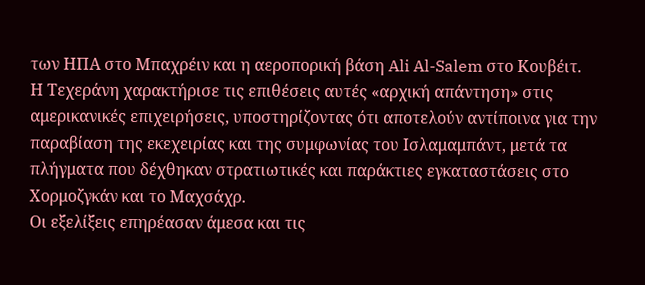των ΗΠΑ στο Μπαχρέιν και η αεροπορική βάση Ali Al-Salem στο Κουβέιτ.
Η Τεχεράνη χαρακτήρισε τις επιθέσεις αυτές «αρχική απάντηση» στις αμερικανικές επιχειρήσεις, υποστηρίζοντας ότι αποτελούν αντίποινα για την παραβίαση της εκεχειρίας και της συμφωνίας του Ισλαμαμπάντ, μετά τα πλήγματα που δέχθηκαν στρατιωτικές και παράκτιες εγκαταστάσεις στο Χορμοζγκάν και το Μαχσάχρ.
Οι εξελίξεις επηρέασαν άμεσα και τις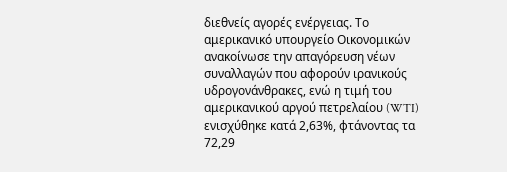διεθνείς αγορές ενέργειας. Το αμερικανικό υπουργείο Οικονομικών ανακοίνωσε την απαγόρευση νέων συναλλαγών που αφορούν ιρανικούς υδρογονάνθρακες, ενώ η τιμή του αμερικανικού αργού πετρελαίου (WTI) ενισχύθηκε κατά 2,63%, φτάνοντας τα 72,29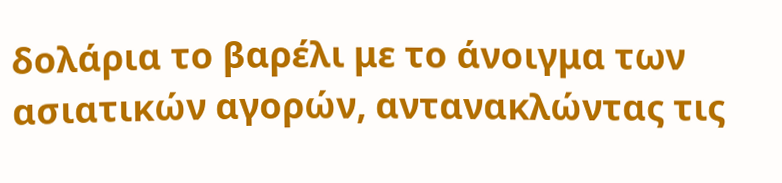δολάρια το βαρέλι με το άνοιγμα των ασιατικών αγορών, αντανακλώντας τις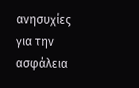ανησυχίες για την ασφάλεια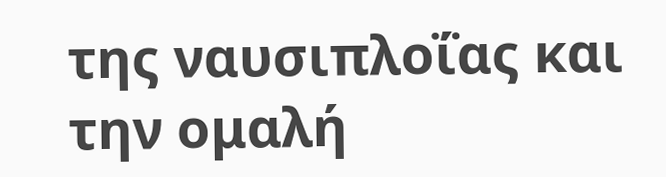της ναυσιπλοΐας και την ομαλή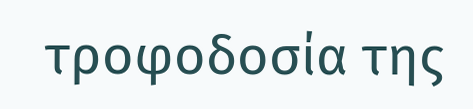τροφοδοσία της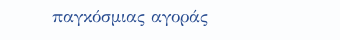παγκόσμιας αγοράς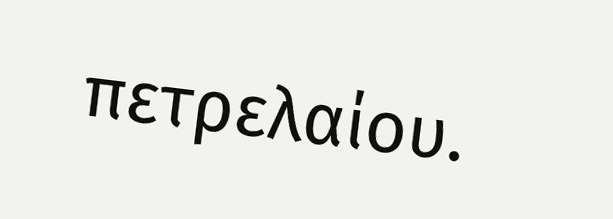πετρελαίου.